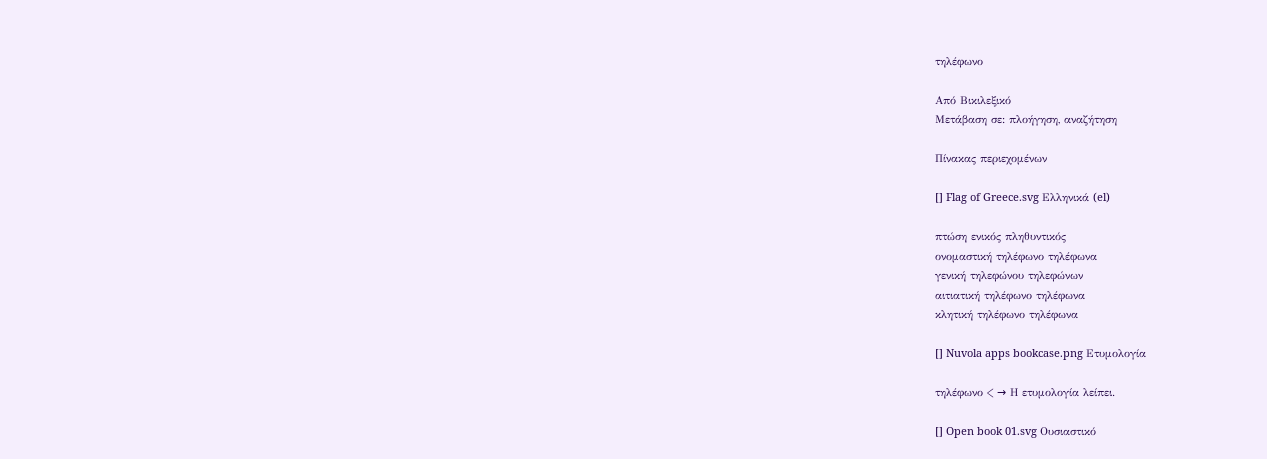τηλέφωνο

Από Βικιλεξικό
Μετάβαση σε: πλοήγηση, αναζήτηση

Πίνακας περιεχομένων

[] Flag of Greece.svg Ελληνικά (el)

πτώση ενικός πληθυντικός
ονομαστική τηλέφωνο τηλέφωνα
γενική τηλεφώνου τηλεφώνων
αιτιατική τηλέφωνο τηλέφωνα
κλητική τηλέφωνο τηλέφωνα

[] Nuvola apps bookcase.png Ετυμολογία

τηλέφωνο < → Η ετυμολογία λείπει.

[] Open book 01.svg Ουσιαστικό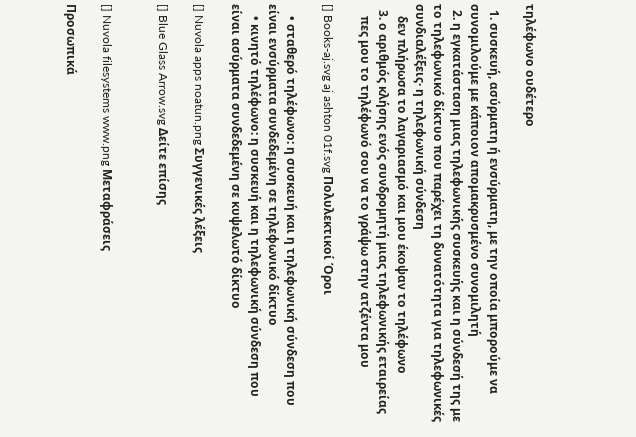τηλέφωνο ουδέτερο

  1. συσκευή, ασύρματη ή ενσύρματη, με την οποία μπορούμε να συνομιλούμε με κάποιον απομακρυσμένο συνομιλητή
  2. η εγκατάσταση μιας τηλεφωνικής συσκευής και η σύνδεσή της με το τηλεφωνικό δίκτυο που παρέχει τη δυνατότητα για τηλεφωνικές συνδιαλέξεις· η τηλεφωνική σύνδεση
    δεν πλήρωσα το λαγαριασμό και μου έκοψαν το τηλέφωνο
  3. ο αριθμός κλήσης ενός συνδρομητή μιας τηλεφωνικής εταιρείας
    πες μου το τηλέφωνό σου να το γράψω στην ατζέντα μου

[] Books-aj.svg aj ashton 01f.svg Πολυλεκτικοί Όροι

    • σταθερό τηλέφωνο: η συσκευή και η τηλεφωνική σύνδεση που είναι ενσύρματα συνδεδεμένη σε τηλεφωνικό δίκτυο
    • κινητό τηλέφωνο: η συσκευή και η τηλεφωνική σύνδεση που είναι ασύρματα συνδεδεμένη σε κυψελωτό δίκτυο

[] Nuvola apps noatun.png Συγγενικές λέξεις

[] Blue Glass Arrow.svg Δείτε επίσης


[] Nuvola filesystems www.png Μεταφράσεις

Προσωπικά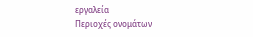εργαλεία
Περιοχές ονομάτων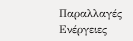Παραλλαγές
Ενέργειες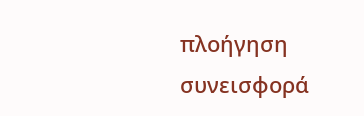πλοήγηση
συνεισφορά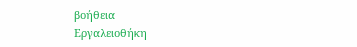βοήθεια
Εργαλειοθήκη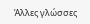Άλλες γλώσσες